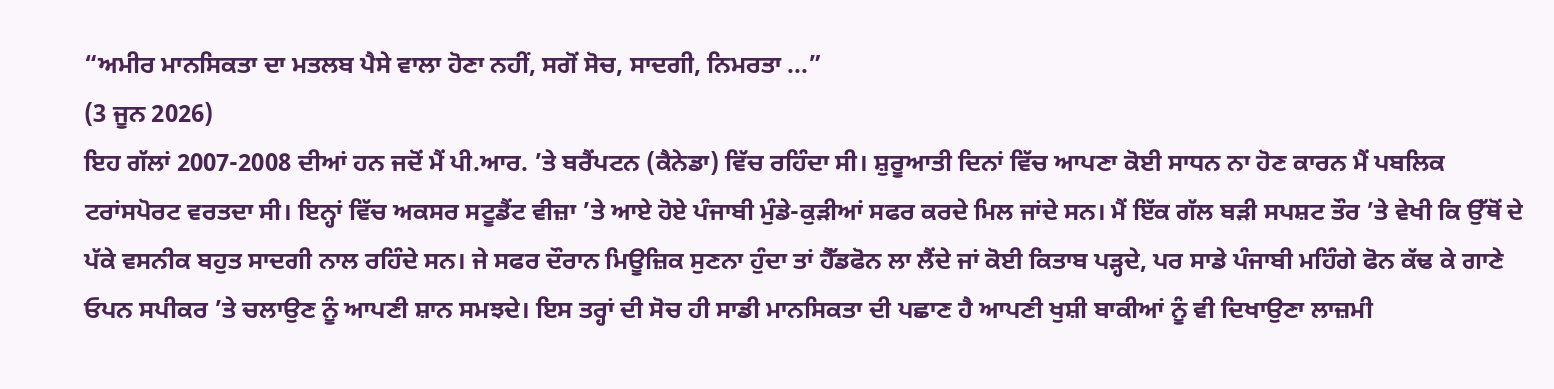“ਅਮੀਰ ਮਾਨਸਿਕਤਾ ਦਾ ਮਤਲਬ ਪੈਸੇ ਵਾਲਾ ਹੋਣਾ ਨਹੀਂ, ਸਗੋਂ ਸੋਚ, ਸਾਦਗੀ, ਨਿਮਰਤਾ ...”
(3 ਜੂਨ 2026)
ਇਹ ਗੱਲਾਂ 2007-2008 ਦੀਆਂ ਹਨ ਜਦੋਂ ਮੈਂ ਪੀ.ਆਰ. ’ਤੇ ਬਰੈਂਪਟਨ (ਕੈਨੇਡਾ) ਵਿੱਚ ਰਹਿੰਦਾ ਸੀ। ਸ਼ੁਰੂਆਤੀ ਦਿਨਾਂ ਵਿੱਚ ਆਪਣਾ ਕੋਈ ਸਾਧਨ ਨਾ ਹੋਣ ਕਾਰਨ ਮੈਂ ਪਬਲਿਕ ਟਰਾਂਸਪੋਰਟ ਵਰਤਦਾ ਸੀ। ਇਨ੍ਹਾਂ ਵਿੱਚ ਅਕਸਰ ਸਟੂਡੈਂਟ ਵੀਜ਼ਾ ’ਤੇ ਆਏ ਹੋਏ ਪੰਜਾਬੀ ਮੁੰਡੇ-ਕੁੜੀਆਂ ਸਫਰ ਕਰਦੇ ਮਿਲ ਜਾਂਦੇ ਸਨ। ਮੈਂ ਇੱਕ ਗੱਲ ਬੜੀ ਸਪਸ਼ਟ ਤੌਰ ’ਤੇ ਵੇਖੀ ਕਿ ਉੱਥੋਂ ਦੇ ਪੱਕੇ ਵਸਨੀਕ ਬਹੁਤ ਸਾਦਗੀ ਨਾਲ ਰਹਿੰਦੇ ਸਨ। ਜੇ ਸਫਰ ਦੌਰਾਨ ਮਿਊਜ਼ਿਕ ਸੁਣਨਾ ਹੁੰਦਾ ਤਾਂ ਹੈੱਡਫੋਨ ਲਾ ਲੈਂਦੇ ਜਾਂ ਕੋਈ ਕਿਤਾਬ ਪੜ੍ਹਦੇ, ਪਰ ਸਾਡੇ ਪੰਜਾਬੀ ਮਹਿੰਗੇ ਫੋਨ ਕੱਢ ਕੇ ਗਾਣੇ ਓਪਨ ਸਪੀਕਰ ’ਤੇ ਚਲਾਉਣ ਨੂੰ ਆਪਣੀ ਸ਼ਾਨ ਸਮਝਦੇ। ਇਸ ਤਰ੍ਹਾਂ ਦੀ ਸੋਚ ਹੀ ਸਾਡੀ ਮਾਨਸਿਕਤਾ ਦੀ ਪਛਾਣ ਹੈ ਆਪਣੀ ਖੁਸ਼ੀ ਬਾਕੀਆਂ ਨੂੰ ਵੀ ਦਿਖਾਉਣਾ ਲਾਜ਼ਮੀ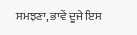ਸਮਝਣਾ, ਭਾਵੇਂ ਦੂਜੇ ਇਸ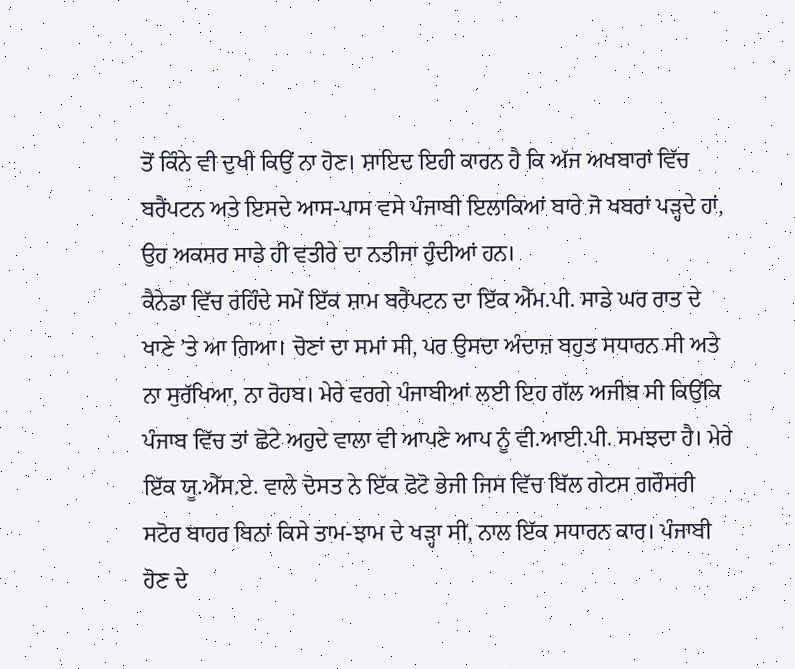ਤੋਂ ਕਿੰਨੇ ਵੀ ਦੁਖੀ ਕਿਉਂ ਨਾ ਹੋਣ। ਸ਼ਾਇਦ ਇਹੀ ਕਾਰਨ ਹੈ ਕਿ ਅੱਜ ਅਖਬਾਰਾਂ ਵਿੱਚ ਬਰੈਂਪਟਨ ਅਤੇ ਇਸਦੇ ਆਸ-ਪਾਸ ਵਸੇ ਪੰਜਾਬੀ ਇਲਾਕਿਆਂ ਬਾਰੇ ਜੋ ਖਬਰਾਂ ਪੜ੍ਹਦੇ ਹਾਂ, ਉਹ ਅਕਸਰ ਸਾਡੇ ਹੀ ਵਤੀਰੇ ਦਾ ਨਤੀਜਾ ਹੁੰਦੀਆਂ ਹਨ।
ਕੈਨੇਡਾ ਵਿੱਚ ਰਹਿੰਦੇ ਸਮੇਂ ਇੱਕ ਸ਼ਾਮ ਬਰੈਂਪਟਨ ਦਾ ਇੱਕ ਐੱਮ.ਪੀ. ਸਾਡੇ ਘਰ ਰਾਤ ਦੇ ਖਾਣੇ ’ਤੇ ਆ ਗਿਆ। ਚੋਣਾਂ ਦਾ ਸਮਾਂ ਸੀ, ਪਰ ਉਸਦਾ ਅੰਦਾਜ਼ ਬਹੁਤ ਸਧਾਰਨ ਸੀ ਅਤੇ ਨਾ ਸੁਰੱਖਿਆ, ਨਾ ਰੋਹਬ। ਮੇਰੇ ਵਰਗੇ ਪੰਜਾਬੀਆਂ ਲਈ ਇਹ ਗੱਲ ਅਜੀਬ ਸੀ ਕਿਉਂਕਿ ਪੰਜਾਬ ਵਿੱਚ ਤਾਂ ਛੋਟੇ ਅਹੁਦੇ ਵਾਲਾ ਵੀ ਆਪਣੇ ਆਪ ਨੂੰ ਵੀ.ਆਈ.ਪੀ. ਸਮਝਦਾ ਹੈ। ਮੇਰੇ ਇੱਕ ਯੂ.ਐੱਸ.ਏ. ਵਾਲੇ ਦੋਸਤ ਨੇ ਇੱਕ ਫੋਟੋ ਭੇਜੀ ਜਿਸ ਵਿੱਚ ਬਿੱਲ ਗੇਟਸ ਗਰੌਸਰੀ ਸਟੋਰ ਬਾਹਰ ਬਿਨਾਂ ਕਿਸੇ ਤਾਮ-ਝਾਮ ਦੇ ਖੜ੍ਹਾ ਸੀ, ਨਾਲ ਇੱਕ ਸਧਾਰਨ ਕਾਰ। ਪੰਜਾਬੀ ਹੋਣ ਦੇ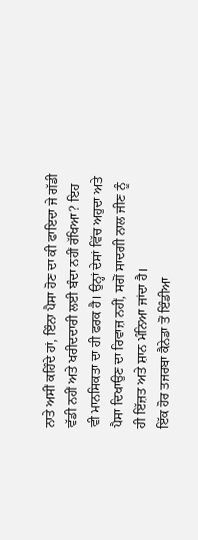ਨਾਤੇ ਅਸੀਂ ਕਹਿੰਦੇ ਹਾਂ, ਇੰਨਾ ਪੈਸਾ ਹੋਣ ਦਾ ਕੀ ਫਾਇਦਾ ਜੇ ਗੱਡੀ ਵੱਡੀ ਨਹੀਂ ਅਤੇ ਖਰੀਦਦਾਰੀ ਲਈ ਬੰਦਾ ਨਹੀਂ ਰੱਖਿਆ? ਇਹ ਵੀ ਮਾਨਸਿਕਤਾ ਦਾ ਹੀ ਫਰਕ ਹੈ। ਉਨ੍ਹਾਂ ਦੇਸਾਂ ਵਿੱਚ ਅਹੁਦਾ ਅਤੇ ਪੈਸਾ ਦਿਖਾਉਣ ਦਾ ਰਿਵਾਜ਼ ਨਹੀਂ, ਸਗੋਂ ਸਾਦਗੀ ਨਾਲ ਜੀਣ ਨੂੰ ਹੀ ਇੱਜ਼ਤ ਅਤੇ ਸ਼ਾਨ ਮੰਨਿਆ ਜਾਂਦਾ ਹੈ।
ਇੱਕ ਹੋਰ ਤਜਰਬਾ ਕੈਨੇਡਾ ਤੋਂ ਇੰਡੀਆ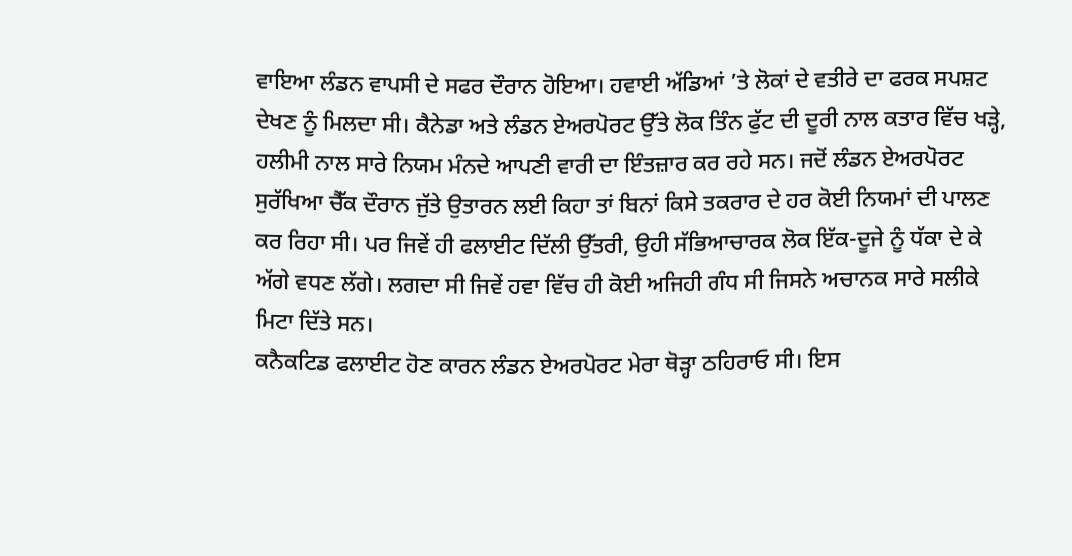ਵਾਇਆ ਲੰਡਨ ਵਾਪਸੀ ਦੇ ਸਫਰ ਦੌਰਾਨ ਹੋਇਆ। ਹਵਾਈ ਅੱਡਿਆਂ ’ਤੇ ਲੋਕਾਂ ਦੇ ਵਤੀਰੇ ਦਾ ਫਰਕ ਸਪਸ਼ਟ ਦੇਖਣ ਨੂੰ ਮਿਲਦਾ ਸੀ। ਕੈਨੇਡਾ ਅਤੇ ਲੰਡਨ ਏਅਰਪੋਰਟ ਉੱਤੇ ਲੋਕ ਤਿੰਨ ਫੁੱਟ ਦੀ ਦੂਰੀ ਨਾਲ ਕਤਾਰ ਵਿੱਚ ਖੜ੍ਹੇ, ਹਲੀਮੀ ਨਾਲ ਸਾਰੇ ਨਿਯਮ ਮੰਨਦੇ ਆਪਣੀ ਵਾਰੀ ਦਾ ਇੰਤਜ਼ਾਰ ਕਰ ਰਹੇ ਸਨ। ਜਦੋਂ ਲੰਡਨ ਏਅਰਪੋਰਟ ਸੁਰੱਖਿਆ ਚੈੱਕ ਦੌਰਾਨ ਜੁੱਤੇ ਉਤਾਰਨ ਲਈ ਕਿਹਾ ਤਾਂ ਬਿਨਾਂ ਕਿਸੇ ਤਕਰਾਰ ਦੇ ਹਰ ਕੋਈ ਨਿਯਮਾਂ ਦੀ ਪਾਲਣ ਕਰ ਰਿਹਾ ਸੀ। ਪਰ ਜਿਵੇਂ ਹੀ ਫਲਾਈਟ ਦਿੱਲੀ ਉੱਤਰੀ, ਉਹੀ ਸੱਭਿਆਚਾਰਕ ਲੋਕ ਇੱਕ-ਦੂਜੇ ਨੂੰ ਧੱਕਾ ਦੇ ਕੇ ਅੱਗੇ ਵਧਣ ਲੱਗੇ। ਲਗਦਾ ਸੀ ਜਿਵੇਂ ਹਵਾ ਵਿੱਚ ਹੀ ਕੋਈ ਅਜਿਹੀ ਗੰਧ ਸੀ ਜਿਸਨੇ ਅਚਾਨਕ ਸਾਰੇ ਸਲੀਕੇ ਮਿਟਾ ਦਿੱਤੇ ਸਨ।
ਕਨੈਕਟਿਡ ਫਲਾਈਟ ਹੋਣ ਕਾਰਨ ਲੰਡਨ ਏਅਰਪੋਰਟ ਮੇਰਾ ਥੋੜ੍ਹਾ ਠਹਿਰਾਓ ਸੀ। ਇਸ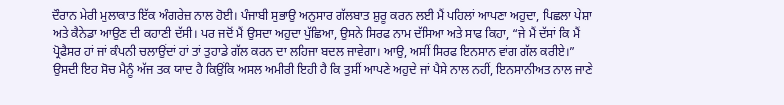ਦੌਰਾਨ ਮੇਰੀ ਮੁਲਾਕਾਤ ਇੱਕ ਅੰਗਰੇਜ਼ ਨਾਲ ਹੋਈ। ਪੰਜਾਬੀ ਸੁਭਾਉ ਅਨੁਸਾਰ ਗੱਲਬਾਤ ਸ਼ੁਰੂ ਕਰਨ ਲਈ ਮੈਂ ਪਹਿਲਾਂ ਆਪਣਾ ਅਹੁਦਾ, ਪਿਛਲਾ ਪੇਸ਼ਾ ਅਤੇ ਕੈਨੇਡਾ ਆਉਣ ਦੀ ਕਹਾਣੀ ਦੱਸੀ। ਪਰ ਜਦੋਂ ਮੈਂ ਉਸਦਾ ਅਹੁਦਾ ਪੁੱਛਿਆ, ਉਸਨੇ ਸਿਰਫ ਨਾਮ ਦੱਸਿਆ ਅਤੇ ਸਾਫ ਕਿਹਾ, “ਜੇ ਮੈਂ ਦੱਸਾਂ ਕਿ ਮੈਂ ਪ੍ਰੋਫੈਸਰ ਹਾਂ ਜਾਂ ਕੰਪਨੀ ਚਲਾਉਂਦਾਂ ਹਾਂ ਤਾਂ ਤੁਹਾਡੇ ਗੱਲ ਕਰਨ ਦਾ ਲਹਿਜਾ ਬਦਲ ਜਾਵੇਗਾ। ਆਉ, ਅਸੀਂ ਸਿਰਫ ਇਨਸਾਨ ਵਾਂਗ ਗੱਲ ਕਰੀਏ।” ਉਸਦੀ ਇਹ ਸੋਚ ਮੈਨੂੰ ਅੱਜ ਤਕ ਯਾਦ ਹੈ ਕਿਉਂਕਿ ਅਸਲ ਅਮੀਰੀ ਇਹੀ ਹੈ ਕਿ ਤੁਸੀਂ ਆਪਣੇ ਅਹੁਦੇ ਜਾਂ ਪੈਸੇ ਨਾਲ ਨਹੀਂ, ਇਨਸਾਨੀਅਤ ਨਾਲ ਜਾਣੇ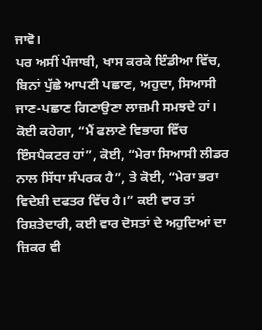ਜਾਵੋ।
ਪਰ ਅਸੀਂ ਪੰਜਾਬੀ, ਖਾਸ ਕਰਕੇ ਇੰਡੀਆ ਵਿੱਚ, ਬਿਨਾਂ ਪੁੱਛੇ ਆਪਣੀ ਪਛਾਣ, ਅਹੁਦਾ, ਸਿਆਸੀ ਜਾਣ-ਪਛਾਣ ਗਿਣਾਉਣਾ ਲਾਜ਼ਮੀ ਸਮਝਦੇ ਹਾਂ। ਕੋਈ ਕਹੇਗਾ, “ਮੈਂ ਫਲਾਣੇ ਵਿਭਾਗ ਵਿੱਚ ਇੰਸਪੈਕਟਰ ਹਾਂ”, ਕੋਈ, “ਮੇਰਾ ਸਿਆਸੀ ਲੀਡਰ ਨਾਲ ਸਿੱਧਾ ਸੰਪਰਕ ਹੈ”, ਤੇ ਕੋਈ, “ਮੇਰਾ ਭਰਾ ਵਿਦੇਸ਼ੀ ਦਫਤਰ ਵਿੱਚ ਹੈ।” ਕਈ ਵਾਰ ਤਾਂ ਰਿਸ਼ਤੇਦਾਰੀ, ਕਈ ਵਾਰ ਦੋਸਤਾਂ ਦੇ ਅਹੁਦਿਆਂ ਦਾ ਜ਼ਿਕਰ ਵੀ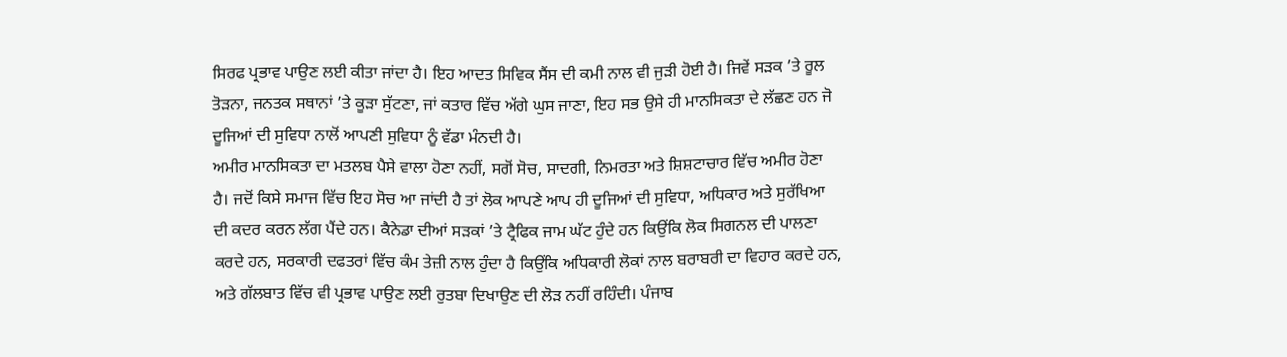ਸਿਰਫ ਪ੍ਰਭਾਵ ਪਾਉਣ ਲਈ ਕੀਤਾ ਜਾਂਦਾ ਹੈ। ਇਹ ਆਦਤ ਸਿਵਿਕ ਸੈਂਸ ਦੀ ਕਮੀ ਨਾਲ ਵੀ ਜੁੜੀ ਹੋਈ ਹੈ। ਜਿਵੇਂ ਸੜਕ ’ਤੇ ਰੂਲ ਤੋੜਨਾ, ਜਨਤਕ ਸਥਾਨਾਂ ’ਤੇ ਕੂੜਾ ਸੁੱਟਣਾ, ਜਾਂ ਕਤਾਰ ਵਿੱਚ ਅੱਗੇ ਘੁਸ ਜਾਣਾ, ਇਹ ਸਭ ਉਸੇ ਹੀ ਮਾਨਸਿਕਤਾ ਦੇ ਲੱਛਣ ਹਨ ਜੋ ਦੂਜਿਆਂ ਦੀ ਸੁਵਿਧਾ ਨਾਲੋਂ ਆਪਣੀ ਸੁਵਿਧਾ ਨੂੰ ਵੱਡਾ ਮੰਨਦੀ ਹੈ।
ਅਮੀਰ ਮਾਨਸਿਕਤਾ ਦਾ ਮਤਲਬ ਪੈਸੇ ਵਾਲਾ ਹੋਣਾ ਨਹੀਂ, ਸਗੋਂ ਸੋਚ, ਸਾਦਗੀ, ਨਿਮਰਤਾ ਅਤੇ ਸ਼ਿਸ਼ਟਾਚਾਰ ਵਿੱਚ ਅਮੀਰ ਹੋਣਾ ਹੈ। ਜਦੋਂ ਕਿਸੇ ਸਮਾਜ ਵਿੱਚ ਇਹ ਸੋਚ ਆ ਜਾਂਦੀ ਹੈ ਤਾਂ ਲੋਕ ਆਪਣੇ ਆਪ ਹੀ ਦੂਜਿਆਂ ਦੀ ਸੁਵਿਧਾ, ਅਧਿਕਾਰ ਅਤੇ ਸੁਰੱਖਿਆ ਦੀ ਕਦਰ ਕਰਨ ਲੱਗ ਪੈਂਦੇ ਹਨ। ਕੈਨੇਡਾ ਦੀਆਂ ਸੜਕਾਂ ’ਤੇ ਟ੍ਰੈਫਿਕ ਜਾਮ ਘੱਟ ਹੁੰਦੇ ਹਨ ਕਿਉਂਕਿ ਲੋਕ ਸਿਗਨਲ ਦੀ ਪਾਲਣਾ ਕਰਦੇ ਹਨ, ਸਰਕਾਰੀ ਦਫਤਰਾਂ ਵਿੱਚ ਕੰਮ ਤੇਜ਼ੀ ਨਾਲ ਹੁੰਦਾ ਹੈ ਕਿਉਂਕਿ ਅਧਿਕਾਰੀ ਲੋਕਾਂ ਨਾਲ ਬਰਾਬਰੀ ਦਾ ਵਿਹਾਰ ਕਰਦੇ ਹਨ, ਅਤੇ ਗੱਲਬਾਤ ਵਿੱਚ ਵੀ ਪ੍ਰਭਾਵ ਪਾਉਣ ਲਈ ਰੁਤਬਾ ਦਿਖਾਉਣ ਦੀ ਲੋੜ ਨਹੀਂ ਰਹਿੰਦੀ। ਪੰਜਾਬ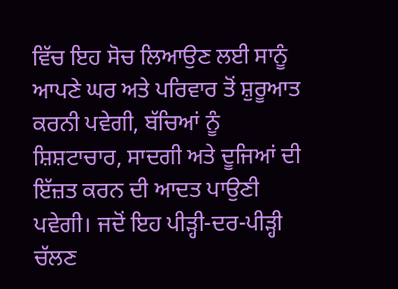ਵਿੱਚ ਇਹ ਸੋਚ ਲਿਆਉਣ ਲਈ ਸਾਨੂੰ ਆਪਣੇ ਘਰ ਅਤੇ ਪਰਿਵਾਰ ਤੋਂ ਸ਼ੁਰੂਆਤ ਕਰਨੀ ਪਵੇਗੀ, ਬੱਚਿਆਂ ਨੂੰ ਸ਼ਿਸ਼ਟਾਚਾਰ, ਸਾਦਗੀ ਅਤੇ ਦੂਜਿਆਂ ਦੀ ਇੱਜ਼ਤ ਕਰਨ ਦੀ ਆਦਤ ਪਾਉਣੀ ਪਵੇਗੀ। ਜਦੋਂ ਇਹ ਪੀੜ੍ਹੀ-ਦਰ-ਪੀੜ੍ਹੀ ਚੱਲਣ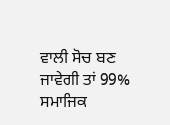ਵਾਲੀ ਸੋਚ ਬਣ ਜਾਵੇਗੀ ਤਾਂ 99% ਸਮਾਜਿਕ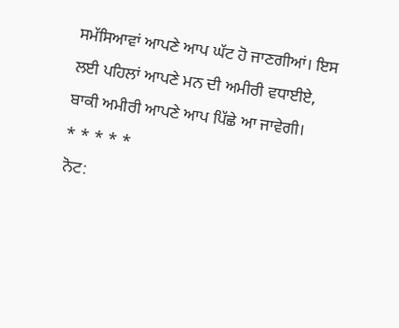ਸਮੱਸਿਆਵਾਂ ਆਪਣੇ ਆਪ ਘੱਟ ਹੋ ਜਾਣਗੀਆਂ। ਇਸ ਲਈ ਪਹਿਲਾਂ ਆਪਣੇ ਮਨ ਦੀ ਅਮੀਰੀ ਵਧਾਈਏ, ਬਾਕੀ ਅਮੀਰੀ ਆਪਣੇ ਆਪ ਪਿੱਛੇ ਆ ਜਾਵੇਗੀ।
* * * * *
ਨੋਟ: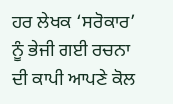ਹਰ ਲੇਖਕ ‘ਸਰੋਕਾਰ’ ਨੂੰ ਭੇਜੀ ਗਈ ਰਚਨਾ ਦੀ ਕਾਪੀ ਆਪਣੇ ਕੋਲ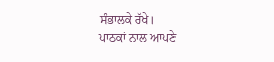ਸੰਭਾਲਕੇ ਰੱਖੇ।
ਪਾਠਕਾਂ ਨਾਲ ਆਪਣੇ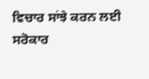ਵਿਚਾਰ ਸਾਂਝੇ ਕਰਨ ਲਈ ਸਰੋਕਾਰ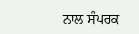ਨਾਲ ਸੰਪਰਕ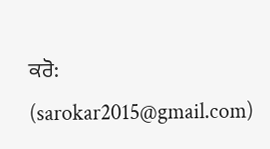ਕਰੋ: (sarokar2015@gmail.com)